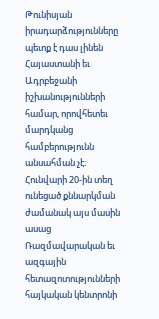Թունիսյան իրադարձությունները պետք է դաս լինեն Հայաստանի եւ Ադրբեջանի իշխանությունների համար, որովհետեւ մարդկանց համբերությունն անսահման չէ։ Հունվարի 20-ին տեղ ունեցած քննարկման ժամանակ այս մասին ասաց Ռազմավարական եւ ազգային հետազոտությունների հայկական կենտրոնի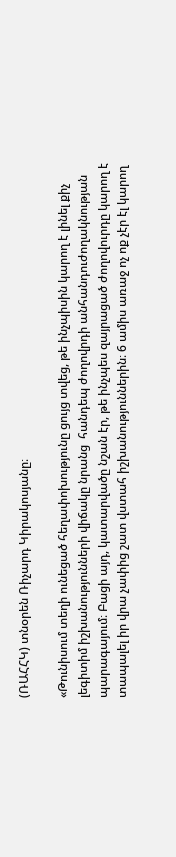(ՌԱՀՀԿ) տնօրեն Ռիչարդ Կիրակոսյանը։

«Թունիսում տեղի ունեցած հեղափոխությունը ցույց տվեց, թե ինչպիսին կարող է լինել քիչ լեգիտիմ իշխանությունների վիճակը նրանց  հանդեպ ժողովրդի անհանդուժողակնության պարագայում։ Բացի այդ, կատարվածը նշան էր, թե ինչպես զայրացած ժողովուրդը կարող է տապալել իր վրա չափից շատ վստահ իշխանություններին։ 6 ամիս առաջ ոչ ոք չէր էլ կարող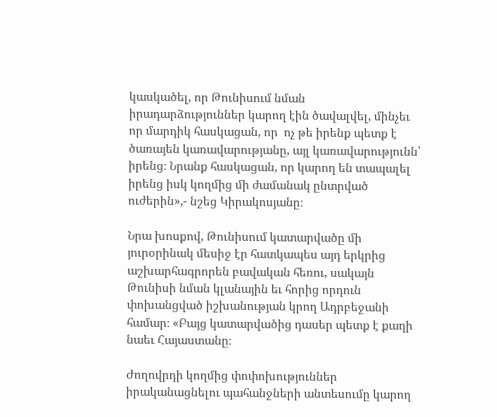կասկածել, որ Թունիսում նման իրադարձություններ կարող էին ծավալվել, մինչեւ որ մարդիկ հասկացան, որ  ոչ թե իրենք պետք է ծառայեն կառավարությանը, այլ կառավարությունն՝ իրենց։ Նրանք հասկացան, որ կարող են տապալել իրենց իսկ կողմից մի ժամանակ ընտրված ուժերին»,- նշեց Կիրակոսյանը։

Նրա խոսքով, Թունիսում կատարվածը մի յուրօրինակ մեսիջ էր հատկապես այդ երկրից աշխարհագրորեն բավական հեռու, սակայն Թունիսի նման կլանային եւ հորից որդուն փոխանցված իշխանության կրող Ադրբեջանի համար։ «Բայց կատարվածից դասեր պետք է քաղի նաեւ Հայաստանը։

Ժողովրդի կողմից փոփոխություններ իրականացնելու պահանջների անտեսումը կարող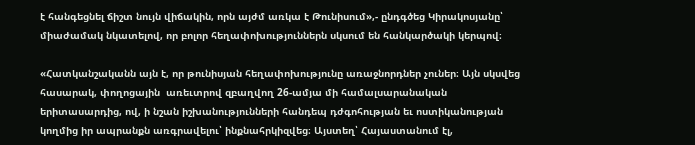է հանգեցնել ճիշտ նույն վիճակին, որն այժմ առկա է Թունիսում»,- ընդգծեց Կիրակոսյանը՝ միաժամակ նկատելով, որ բոլոր հեղափոխություններն սկսում են հանկարծակի կերպով։

«Հատկանշականն այն է, որ թունիսյան հեղափոխությունը առաջնորդներ չուներ։ Այն սկսվեց հասարակ, փողոցային  առեւտրով զբաղվող 26-ամյա մի համալսարանական երիտասարդից, ով, ի նշան իշխանությունների հանդեպ դժգոհության եւ ոստիկանության կողմից իր ապրանքն առգրավելու՝ ինքնահրկիզվեց։ Այստեղ՝ Հայաստանում էլ,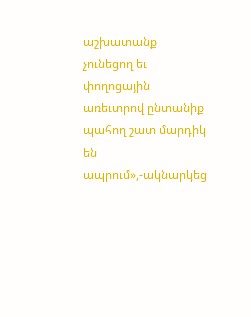աշխատանք չունեցող եւ փողոցային առեւտրով ընտանիք պահող շատ մարդիկ են ապրում»,-ակնարկեց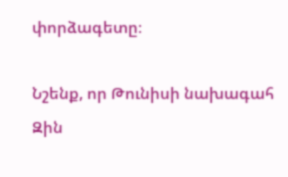փորձագետը։

Նշենք, որ Թունիսի նախագահ Զին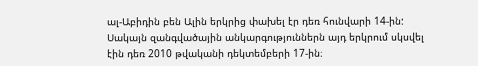ալ-Աբիդին բեն Ալին երկրից փախել էր դեռ հունվարի 14-ին: Սակայն զանգվածային անկարգություններն այդ երկրում սկսվել էին դեռ 2010 թվականի դեկտեմբերի 17-ին։